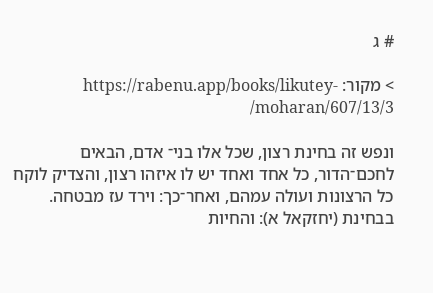# ג

> מקור: https://rabenu.app/books/likutey-moharan/607/13/3/

ונפש זה בחינת רצון, שכל אלו בני־ אדם, הבאים לחכם־הדור, כל אחד ואחד יש לו איזהו רצון, והצדיק לוקח כל הרצונות ועולה עמהם, ואחר־כך: וירד עז מבטחה. בבחינת (יחזקאל א): והחיות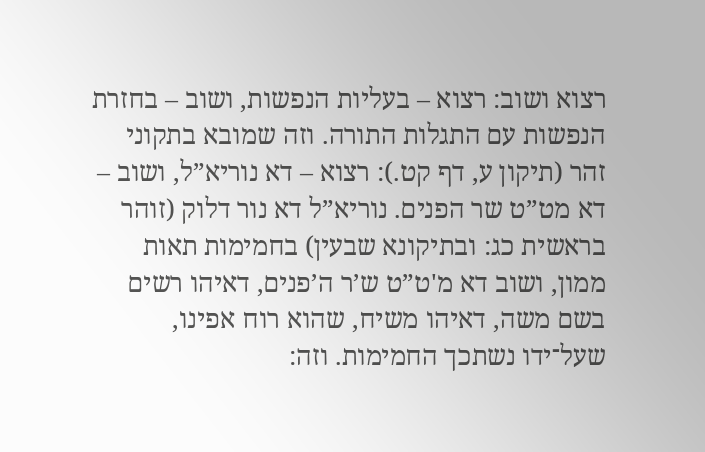רצוא ושוב: רצוא – בעליות הנפשות, ושוב – בחזרת הנפשות עם התגלות התורה. וזה שמובא בתקוני זהר (תיקון ע, דף קט.): רצוא – דא נוריא”ל, ושוב – דא מט”ט שר הפנים. נוריא”ל דא נור דלוק (זוהר בראשית כג: ובתיקונא שבעין) בחמימות תאות ממון, ושוב דא מ'ט”ט ש’ר ה’פנים, דאיהו רשים בשם משה, דאיהו משיח, שהוא רוח אפינו, שעל־ידו נשתכך החמימות. וזה: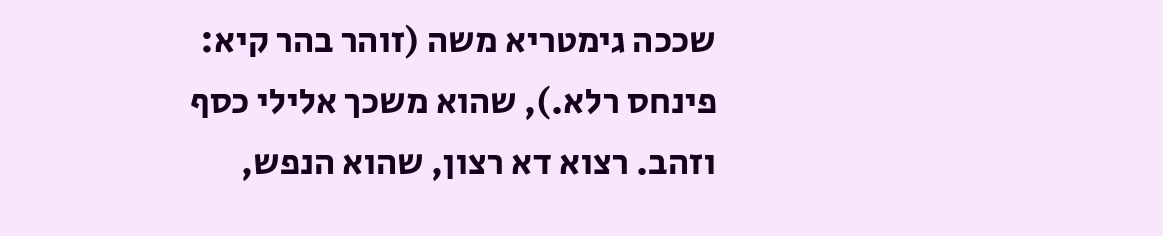שככה גימטריא משה (זוהר בהר קיא: פינחס רלא.), שהוא משכך אלילי כסף וזהב. רצוא דא רצון, שהוא הנפש,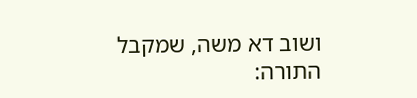ושוב דא משה, שמקבל התורה: